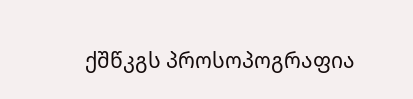ქშწკგს პროსოპოგრაფია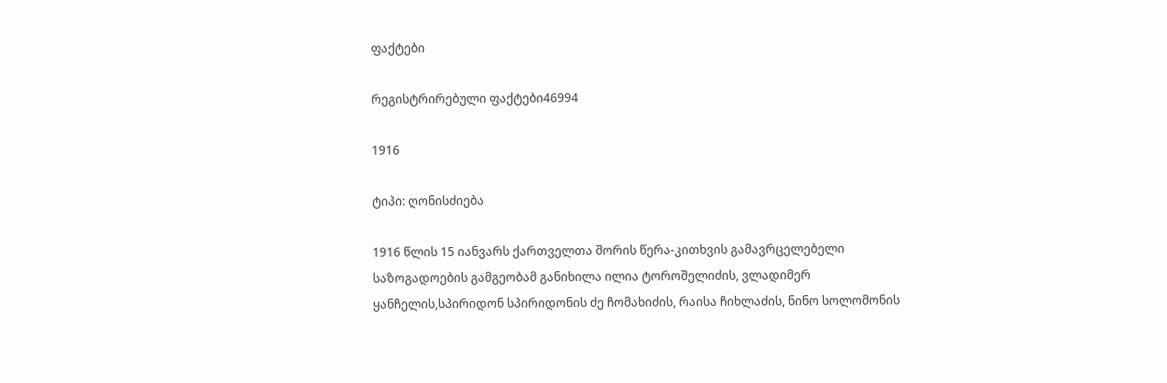ფაქტები

რეგისტრირებული ფაქტები46994

1916

ტიპი: ღონისძიება

1916 წლის 15 იანვარს ქართველთა შორის წერა-კითხვის გამავრცელებელი საზოგადოების გამგეობამ განიხილა ილია ტოროშელიძის, ვლადიმერ ყანჩელის,სპირიდონ სპირიდონის ძე ჩომახიძის, რაისა ჩიხლაძის, ნინო სოლომონის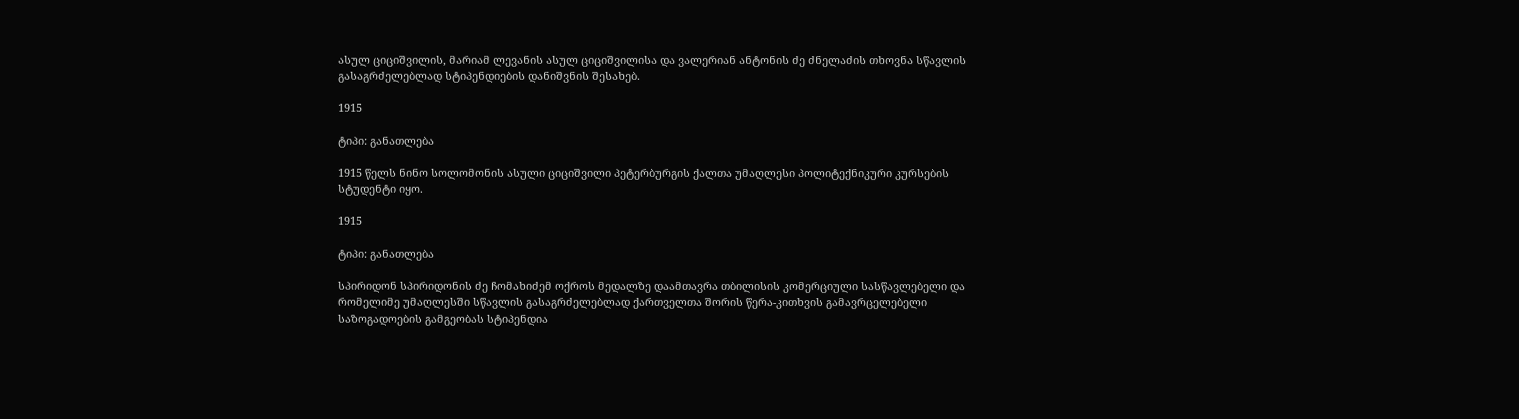ასულ ციციშვილის, მარიამ ლევანის ასულ ციციშვილისა და ვალერიან ანტონის ძე ძნელაძის თხოვნა სწავლის გასაგრძელებლად სტიპენდიების დანიშვნის შესახებ.

1915

ტიპი: განათლება

1915 წელს ნინო სოლომონის ასული ციციშვილი პეტერბურგის ქალთა უმაღლესი პოლიტექნიკური კურსების სტუდენტი იყო.

1915

ტიპი: განათლება

სპირიდონ სპირიდონის ძე ჩომახიძემ ოქროს მედალზე დაამთავრა თბილისის კომერციული სასწავლებელი და რომელიმე უმაღლესში სწავლის გასაგრძელებლად ქართველთა შორის წერა-კითხვის გამავრცელებელი საზოგადოების გამგეობას სტიპენდია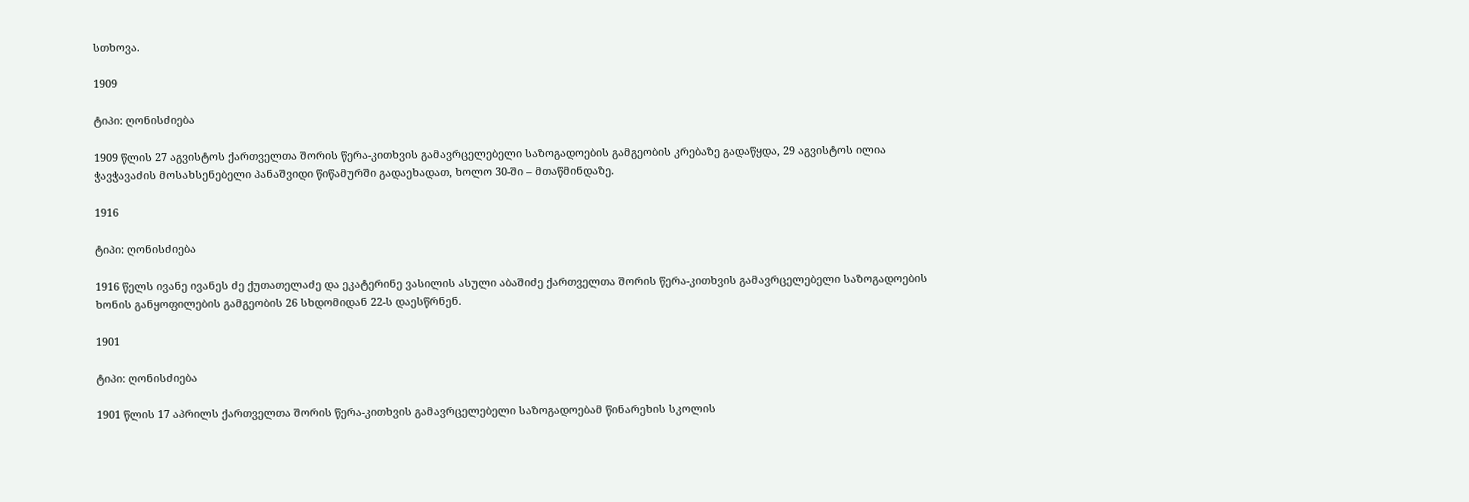სთხოვა.

1909

ტიპი: ღონისძიება

1909 წლის 27 აგვისტოს ქართველთა შორის წერა-კითხვის გამავრცელებელი საზოგადოების გამგეობის კრებაზე გადაწყდა, 29 აგვისტოს ილია ჭავჭავაძის მოსახსენებელი პანაშვიდი წიწამურში გადაეხადათ, ხოლო 30-ში – მთაწმინდაზე.

1916

ტიპი: ღონისძიება

1916 წელს ივანე ივანეს ძე ქუთათელაძე და ეკატერინე ვასილის ასული აბაშიძე ქართველთა შორის წერა-კითხვის გამავრცელებელი საზოგადოების ხონის განყოფილების გამგეობის 26 სხდომიდან 22-ს დაესწრნენ.

1901

ტიპი: ღონისძიება

1901 წლის 17 აპრილს ქართველთა შორის წერა-კითხვის გამავრცელებელი საზოგადოებამ წინარეხის სკოლის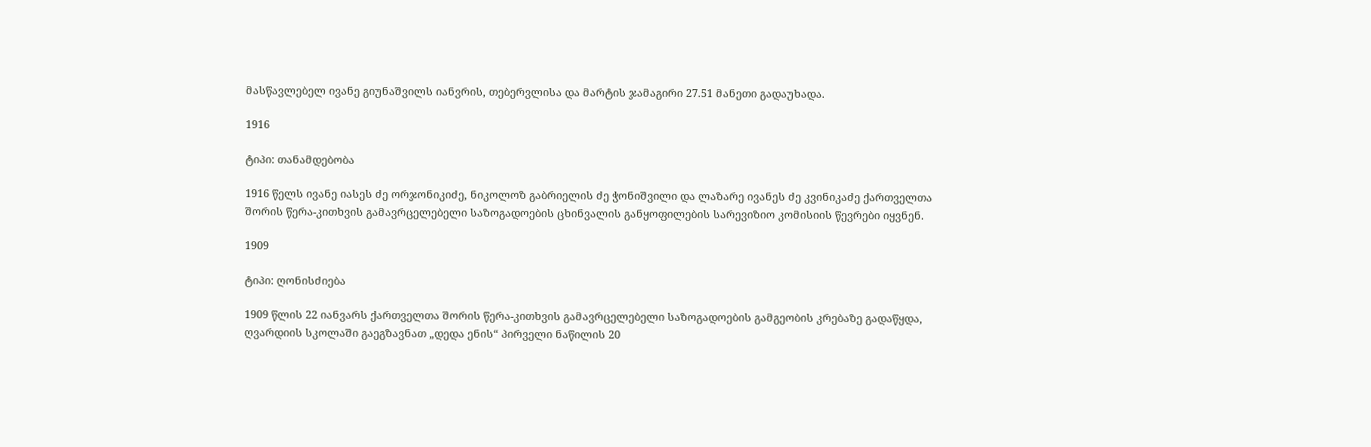მასწავლებელ ივანე გიუნაშვილს იანვრის, თებერვლისა და მარტის ჯამაგირი 27.51 მანეთი გადაუხადა.

1916

ტიპი: თანამდებობა

1916 წელს ივანე იასეს ძე ორჯონიკიძე, ნიკოლოზ გაბრიელის ძე ჭონიშვილი და ლაზარე ივანეს ძე კვინიკაძე ქართველთა შორის წერა-კითხვის გამავრცელებელი საზოგადოების ცხინვალის განყოფილების სარევიზიო კომისიის წევრები იყვნენ.

1909

ტიპი: ღონისძიება

1909 წლის 22 იანვარს ქართველთა შორის წერა-კითხვის გამავრცელებელი საზოგადოების გამგეობის კრებაზე გადაწყდა, ღვარდიის სკოლაში გაეგზავნათ „დედა ენის“ პირველი ნაწილის 20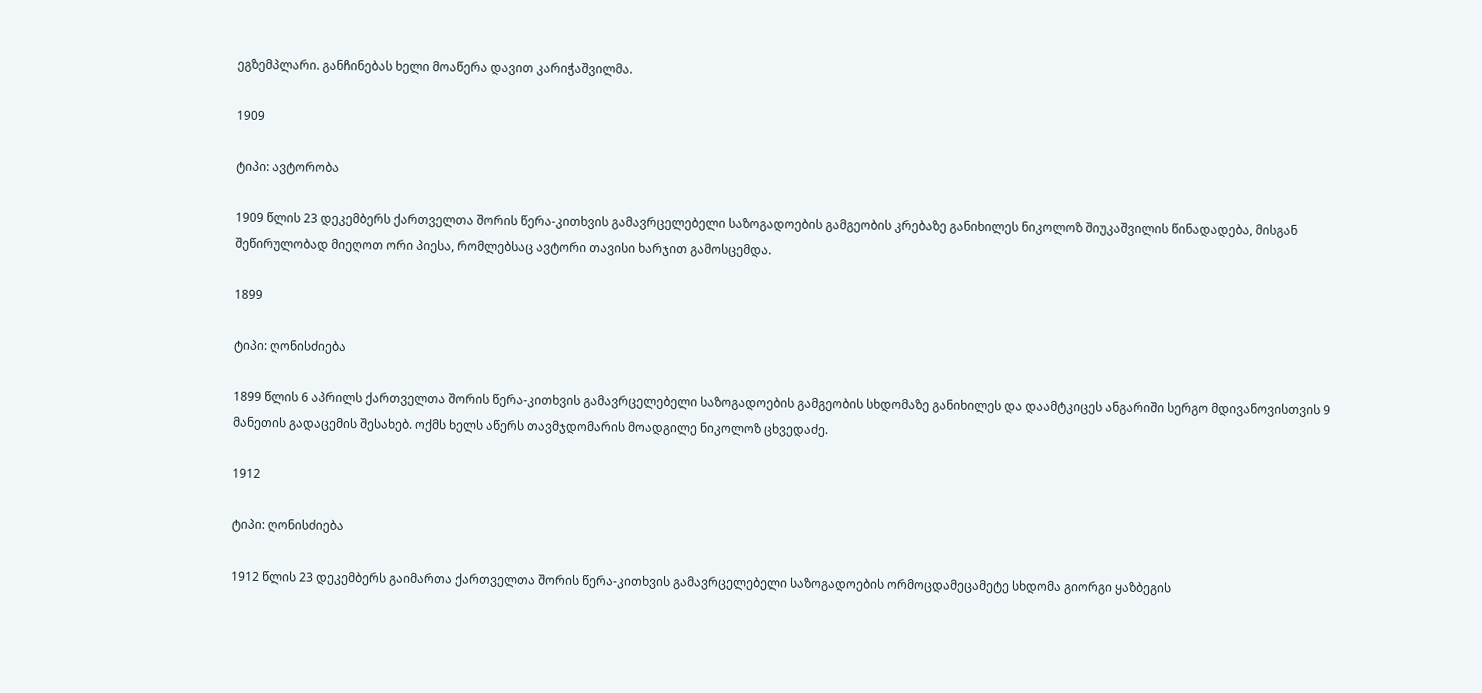ეგზემპლარი. განჩინებას ხელი მოაწერა დავით კარიჭაშვილმა.

1909

ტიპი: ავტორობა

1909 წლის 23 დეკემბერს ქართველთა შორის წერა-კითხვის გამავრცელებელი საზოგადოების გამგეობის კრებაზე განიხილეს ნიკოლოზ შიუკაშვილის წინადადება, მისგან შეწირულობად მიეღოთ ორი პიესა, რომლებსაც ავტორი თავისი ხარჯით გამოსცემდა.

1899

ტიპი: ღონისძიება

1899 წლის 6 აპრილს ქართველთა შორის წერა-კითხვის გამავრცელებელი საზოგადოების გამგეობის სხდომაზე განიხილეს და დაამტკიცეს ანგარიში სერგო მდივანოვისთვის 9 მანეთის გადაცემის შესახებ. ოქმს ხელს აწერს თავმჯდომარის მოადგილე ნიკოლოზ ცხვედაძე.

1912

ტიპი: ღონისძიება

1912 წლის 23 დეკემბერს გაიმართა ქართველთა შორის წერა-კითხვის გამავრცელებელი საზოგადოების ორმოცდამეცამეტე სხდომა გიორგი ყაზბეგის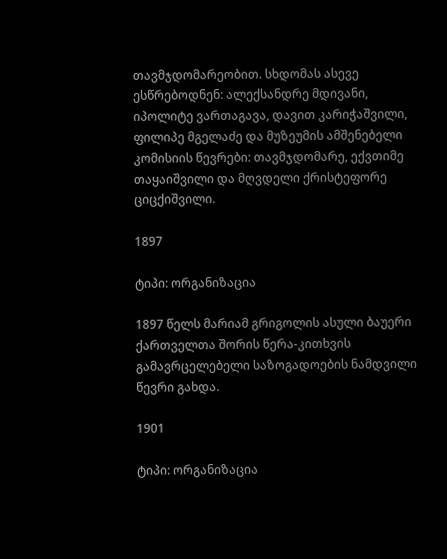თავმჯდომარეობით. სხდომას ასევე ესწრებოდნენ: ალექსანდრე მდივანი, იპოლიტე ვართაგავა, დავით კარიჭაშვილი, ფილიპე მგელაძე და მუზეუმის ამშენებელი კომისიის წევრები: თავმჯდომარე, ექვთიმე თაყაიშვილი და მღვდელი ქრისტეფორე ციცქიშვილი.

1897

ტიპი: ორგანიზაცია

1897 წელს მარიამ გრიგოლის ასული ბაუერი ქართველთა შორის წერა-კითხვის გამავრცელებელი საზოგადოების ნამდვილი წევრი გახდა.

1901

ტიპი: ორგანიზაცია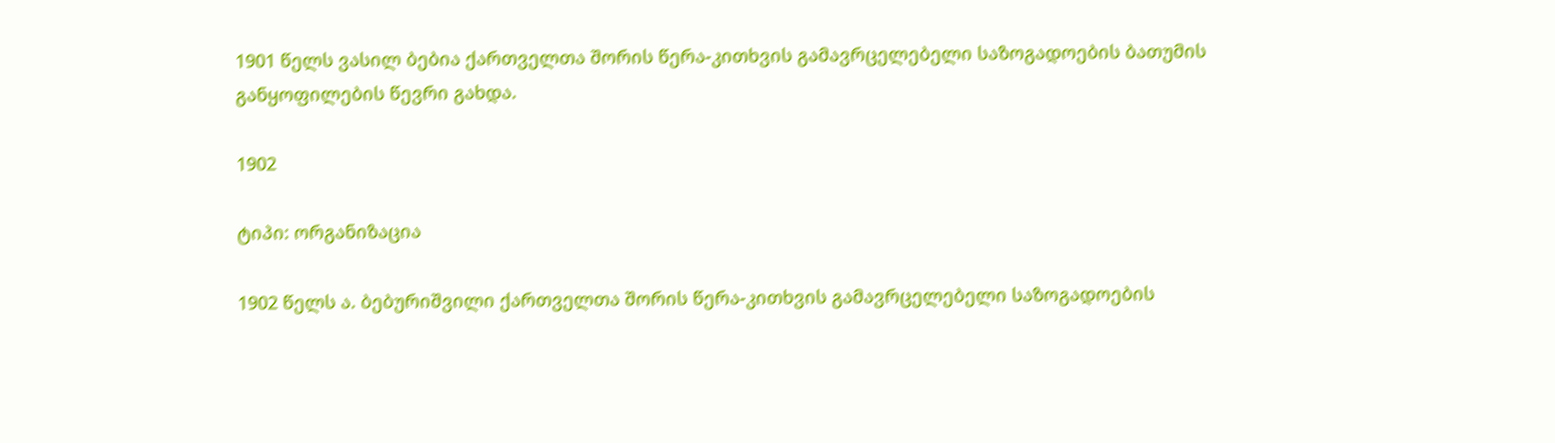1901 წელს ვასილ ბებია ქართველთა შორის წერა-კითხვის გამავრცელებელი საზოგადოების ბათუმის განყოფილების წევრი გახდა.

1902

ტიპი: ორგანიზაცია

1902 წელს ა. ბებურიშვილი ქართველთა შორის წერა-კითხვის გამავრცელებელი საზოგადოების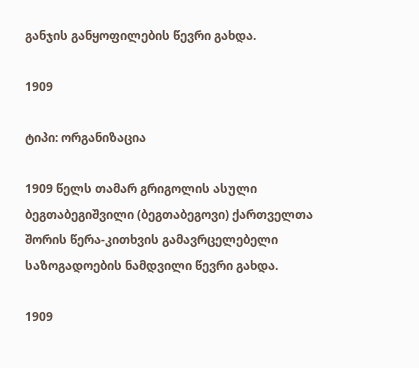განჯის განყოფილების წევრი გახდა.

1909

ტიპი: ორგანიზაცია

1909 წელს თამარ გრიგოლის ასული ბეგთაბეგიშვილი (ბეგთაბეგოვი) ქართველთა შორის წერა-კითხვის გამავრცელებელი საზოგადოების ნამდვილი წევრი გახდა.

1909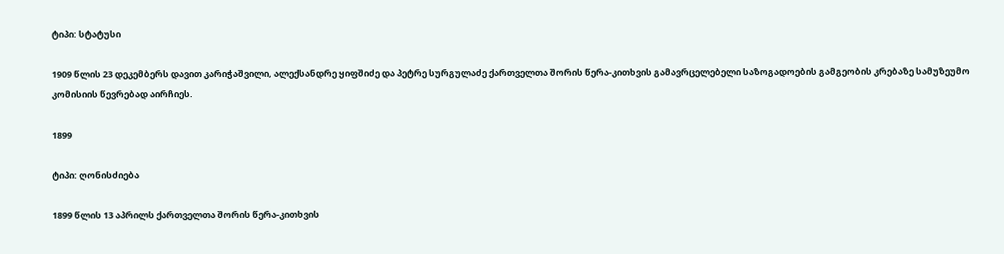ტიპი: სტატუსი

1909 წლის 23 დეკემბერს დავით კარიჭაშვილი, ალექსანდრე ყიფშიძე და პეტრე სურგულაძე ქართველთა შორის წერა-კითხვის გამავრცელებელი საზოგადოების გამგეობის კრებაზე სამუზეუმო კომისიის წევრებად აირჩიეს.

1899

ტიპი: ღონისძიება

1899 წლის 13 აპრილს ქართველთა შორის წერა-კითხვის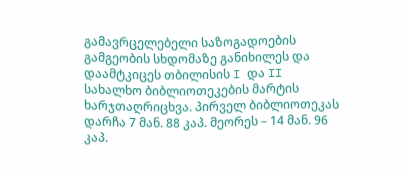გამავრცელებელი საზოგადოების გამგეობის სხდომაზე განიხილეს და დაამტკიცეს თბილისის I და II სახალხო ბიბლიოთეკების მარტის ხარჯთაღრიცხვა. პირველ ბიბლიოთეკას დარჩა 7 მან. 88 კაპ. მეორეს – 14 მან. 96 კაპ.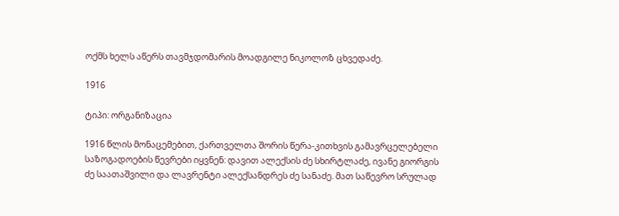ოქმს ხელს აწერს თავმჯდომარის მოადგილე ნიკოლოზ ცხვედაძე.

1916

ტიპი: ორგანიზაცია

1916 წლის მონაცემებით, ქართველთა შორის წერა-კითხვის გამავრცელებელი საზოგადოების წევრები იყვნენ: დავით ალექსის ძე სხირტლაძე, ივანე გიორგის ძე საათაშვილი და ლავრენტი ალექსანდრეს ძე სანაძე. მათ საწევრო სრულად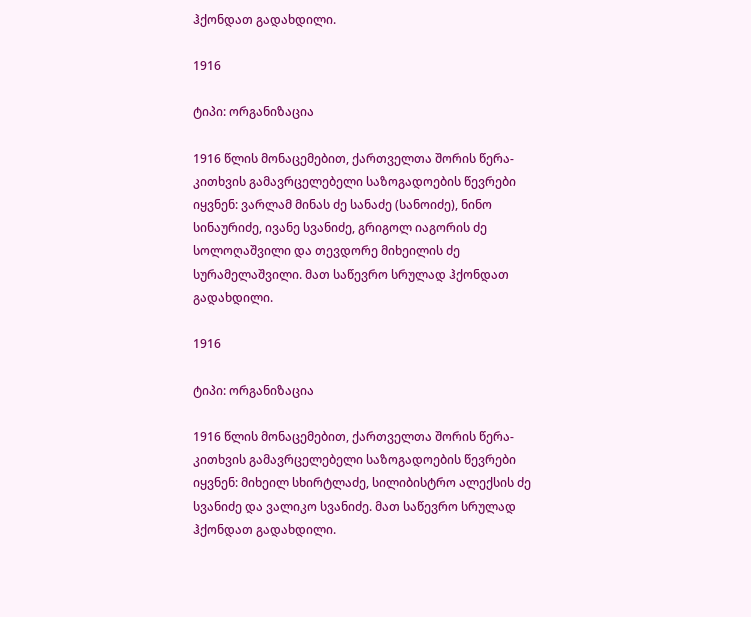ჰქონდათ გადახდილი.

1916

ტიპი: ორგანიზაცია

1916 წლის მონაცემებით, ქართველთა შორის წერა-კითხვის გამავრცელებელი საზოგადოების წევრები იყვნენ: ვარლამ მინას ძე სანაძე (სანოიძე), ნინო სინაურიძე, ივანე სვანიძე, გრიგოლ იაგორის ძე სოლოღაშვილი და თევდორე მიხეილის ძე სურამელაშვილი. მათ საწევრო სრულად ჰქონდათ გადახდილი.

1916

ტიპი: ორგანიზაცია

1916 წლის მონაცემებით, ქართველთა შორის წერა-კითხვის გამავრცელებელი საზოგადოების წევრები იყვნენ: მიხეილ სხირტლაძე, სილიბისტრო ალექსის ძე სვანიძე და ვალიკო სვანიძე. მათ საწევრო სრულად ჰქონდათ გადახდილი.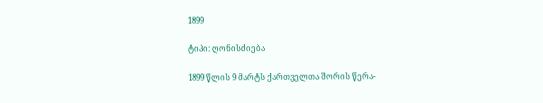1899

ტიპი: ღონისძიება

1899 წლის 9 მარტს ქართველთა შორის წერა-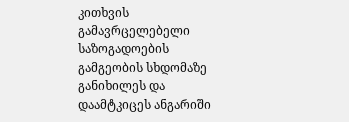კითხვის გამავრცელებელი საზოგადოების გამგეობის სხდომაზე განიხილეს და დაამტკიცეს ანგარიში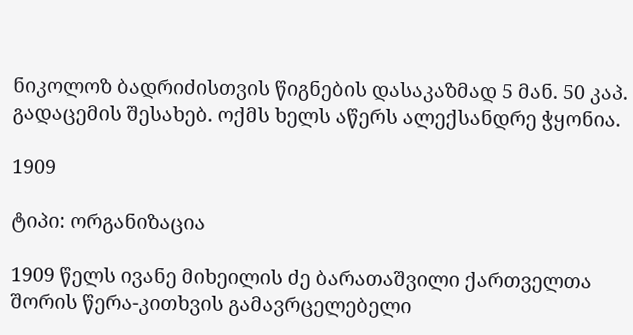ნიკოლოზ ბადრიძისთვის წიგნების დასაკაზმად 5 მან. 50 კაპ. გადაცემის შესახებ. ოქმს ხელს აწერს ალექსანდრე ჭყონია.

1909

ტიპი: ორგანიზაცია

1909 წელს ივანე მიხეილის ძე ბარათაშვილი ქართველთა შორის წერა-კითხვის გამავრცელებელი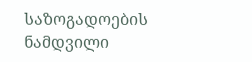საზოგადოების ნამდვილი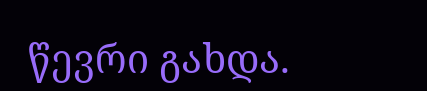წევრი გახდა.